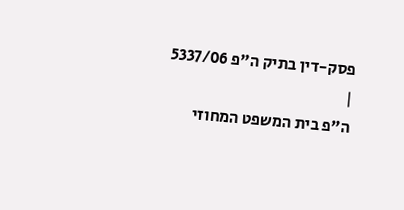פסק-דין בתיק ה"פ 5337/06
|
ה"פ בית המשפט המחוזי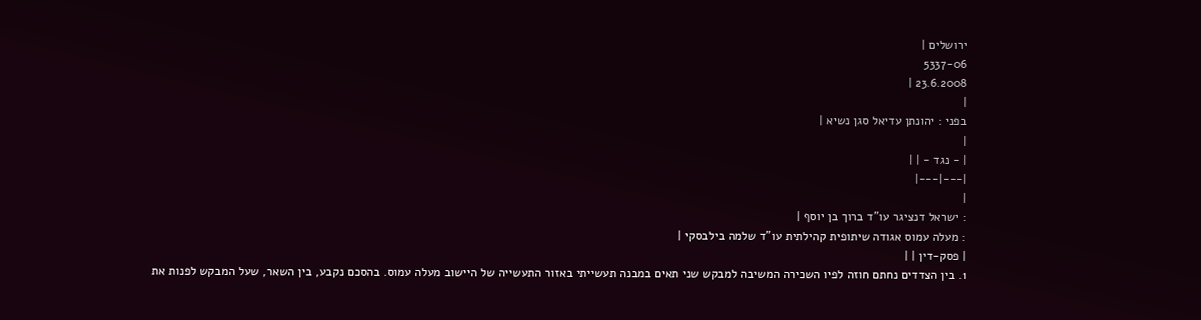ירושלים |
5337-06
23.6.2008 |
|
בפני : יהונתן עדיאל סגן נשיא |
|
| - נגד - | |
|---|---|
|
: ישראל דנציגר עו"ד ברוך בן יוסף |
: מעלה עמוס אגודה שיתופית קהילתית עו"ד שלמה בילבסקי |
| פסק-דין | |
1. בין הצדדים נחתם חוזה לפיו השכירה המשיבה למבקש שני תאים במבנה תעשייתי באזור התעשייה של היישוב מעלה עמוס. בהסכם נקבע, בין השאר, שעל המבקש לפנות את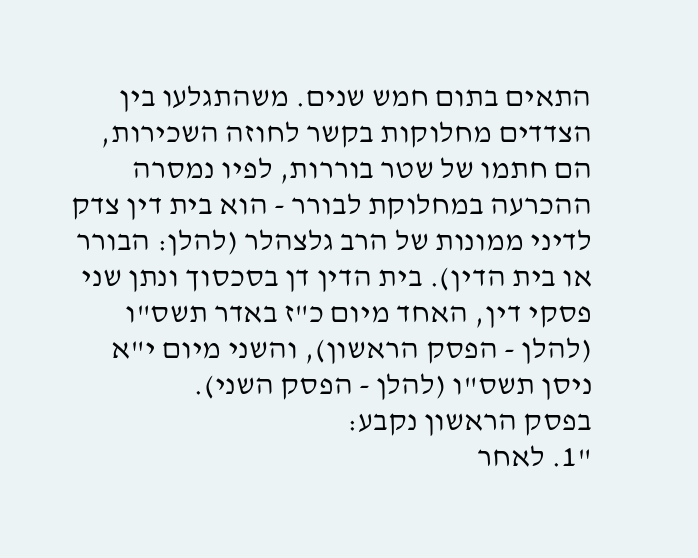התאים בתום חמש שנים. משהתגלעו בין הצדדים מחלוקות בקשר לחוזה השכירות, הם חתמו של שטר בוררות, לפיו נמסרה ההכרעה במחלוקת לבורר - הוא בית דין צדק לדיני ממונות של הרב גלצהלר (להלן: הבורר או בית הדין). בית הדין דן בסכסוך ונתן שני פסקי דין, האחד מיום כ"ז באדר תשס"ו (להלן - הפסק הראשון), והשני מיום י"א ניסן תשס"ו (להלן - הפסק השני).
בפסק הראשון נקבע:
"1. לאחר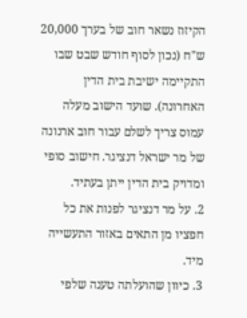הקיזוז נשאר חוב של בערך 20,000 ש"ח (נכון לסוף חודש שבט שבו התקיימה ישיבת בית הדין האחרונה). שועד הישוב מעלה עמוס צריך לשלם עבור חוב ארנונה של מר ישראל דנציגר. חישוב סופי ומדויק בית הדין ייתן בעתיד.
2. על מר דנציגר לפנות את כל חפציו מן התאים באזור התעשייה מיד.
3. כיוון שהועלתה טענה שלפי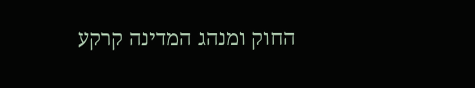החוק ומנהג המדינה קרקע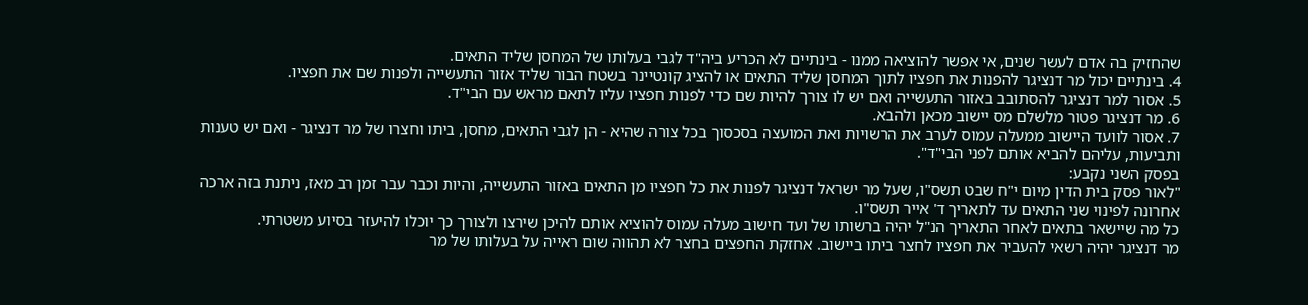שהחזיק בה אדם לעשר שנים, אי אפשר להוציאה ממנו - בינתיים לא הכריע ביה"ד לגבי בעלותו של המחסן שליד התאים.
4. בינתיים יכול מר דנציגר להפנות את חפציו לתוך המחסן שליד התאים או להציג קונטיינר בשטח הבור שליד אזור התעשייה ולפנות שם את חפציו.
5. אסור למר דנציגר להסתובב באזור התעשייה ואם יש לו צורך להיות שם כדי לפנות חפציו עליו לתאם מראש עם הבי"ד.
6. מר דנציגר פטור מלשלם מס יישוב מכאן ולהבא.
7. אסור לוועד היישוב ממעלה עמוס לערב את הרשויות ואת המועצה בסכסוך בכל צורה שהיא - הן לגבי התאים, מחסן, ביתו וחצרו של מר דנציגר - ואם יש טענות ותביעות, עליהם להביא אותם לפני הבי"ד".
בפסק השני נקבע:
"לאור פסק בית הדין מיום י"ח שבט תשס"ו, שעל מר ישראל דנציגר לפנות את כל חפציו מן התאים באזור התעשייה, והיות וכבר עבר זמן רב מאז, ניתנת בזה ארכה אחרונה לפינוי שני התאים עד לתאריך ד' אייר תשס"ו.
כל מה שיישאר בתאים לאחר התאריך הנ"ל יהיה ברשותו של ועד חישוב מעלה עמוס להוציא אותם להיכן שירצו ולצורך כך יוכלו להיעזר בסיוע משטרתי.
מר דנציגר יהיה רשאי להעביר את חפציו לחצר ביתו ביישוב. אחזקת החפצים בחצר לא תהווה שום ראייה על בעלותו של מר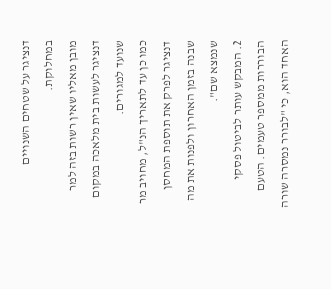דנציגר על שטחים השנויים במחלוקת.
מובן מאליו שאין רשות בזה למר דנציגר לעשות בית מלאכה במקום שנועד למגורים.
כמו כן עד לתאריך הנ"ל, מחויב מר דנציגר לפרק את תוספת המחסן שבנה בזמן האחרון ולפנות את מה שנמצא שם".
2. המבקש עותר לביטול פסקי הבוררות ממספר טעמים. הטעם האחד הוא, כי "לבורר נמסרה שורה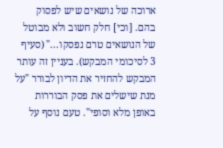ארוכה של נושאים שיש לפסוק בהם. [וכי] חלק חשוב ולא מבוטל של הנושאים טרם נפסקו..." (סעיף 3 לסיכומי המבקש). בעניין זה עותר המבקש להחזיר את הדיון לבורר "על מנת שישלים את פסק הבוררות באופן מלא וסופי". טעם נוסף על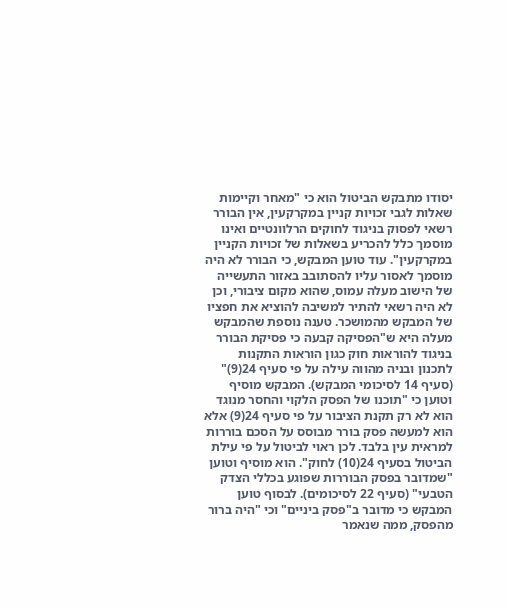יסודו מתבקש הביטול הוא כי "מאחר וקיימות שאלות לגבי זכויות קניין במקרקעין, אין הבורר רשאי לפסוק בניגוד לחוקים הרלוונטיים ואינו מוסמך כלל להכריע בשאלות של זכויות הקניין במקרקעין". עוד טוען המבקש, כי הבורר לא היה מוסמך לאסור עליו להסתובב באזור התעשייה של הישוב מעלה עמוס, שהוא מקום ציבורי, וכן לא היה רשאי להתיר למשיבה להוציא את חפציו של המבקש מהמושכר. טענה נוספת שהמבקש מעלה היא ש"הפסיקה קבעה כי פסיקת הבורר בניגוד להוראות חוק כגון הוראות התקנות לתכנון ובניה מהווה עילה על פי סעיף 24(9)" (סעיף 14 לסיכומי המבקש). המבקש מוסיף וטוען כי "תוכנו של הפסק הלקוי והחסר מנוגד הוא לא רק תקנת הציבור על פי סעיף 24(9) אלא הוא למעשה פסק בורר מבוסס על הסכם בוררות למראית עין בלבד. לכן ראוי לביטול על פי עילת הביטול בסעיף 24(10) לחוק". הוא מוסיף וטוען "שמדובר בפסק הבוררות שפוגע בכללי הצדק הטבעי" (סעיף 22 לסיכומים). לבסוף טוען המבקש כי מדובר ב"פסק ביניים" וכי "היה ברור מהפסק, ממה שנאמר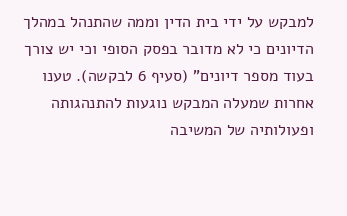למבקש על ידי בית הדין וממה שהתנהל במהלך הדיונים כי לא מדובר בפסק הסופי וכי יש צורך בעוד מספר דיונים" (סעיף 6 לבקשה). טענו אחרות שמעלה המבקש נוגעות להתנהגותה ופעולותיה של המשיבה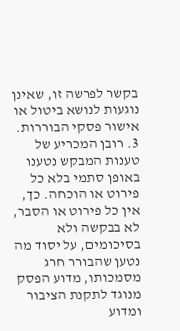בקשר לפרשה זו, שאינן נוגעות לנושא ביטול או אישור פסקי הבוררות.
3. רובן המכריע של טענות המבקש נטענו באופן סתמי בלא כל פירוט או הוכחה. כך, אין כל פירוט או הסבר, לא בבקשה ולא בסיכומים, על יסוד מה נטען שהבורר חרג מסמכותו, מדוע הפסק מנוגד לתקנת הציבור ומדוע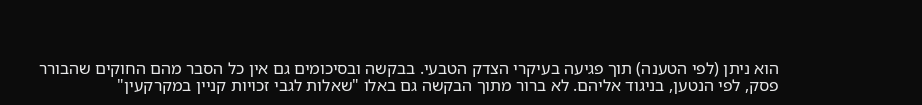הוא ניתן (לפי הטענה) תוך פגיעה בעיקרי הצדק הטבעי. בבקשה ובסיכומים גם אין כל הסבר מהם החוקים שהבורר פסק, לפי הנטען, בניגוד אליהם. לא ברור מתוך הבקשה גם באלו "שאלות לגבי זכויות קניין במקרקעין"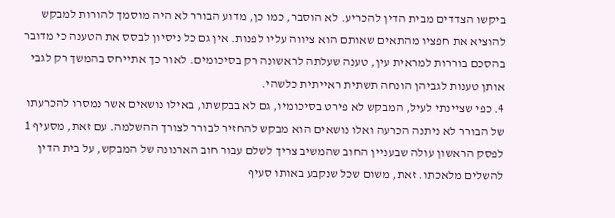ביקשו הצדדים מבית הדין להכריע. לא הוסבר, כמו כן, מדוע הבורר לא היה מוסמך להורות למבקש להוציא את חפציו מהתאים שאותם הוא ציווה עליו לפנות. אין גם כל ניסיון לבסס את הטענה כי מדובר בהסכם בוררות למראית עין, טענה שעלתה לראשונה רק בסיכומים. לאור כך אתייחס בהמשך רק לגבי אותן טענות לגביהן הונחה תשתית ראייתית כלשהי.
4. כפי שציינתי לעיל, המבקש לא פירט בסיכומיו, גם לא בבקשתו, באילו נושאים אשר נמסרו להכרעתו של הבורר לא ניתנה הכרעה ואלו נושאים הוא מבקש להחזיר לבורר לצורך ההשלמה. עם זאת, מסעיף 1 לפסק הראשון עולה שבעניין החוב שהמשיב צריך לשלם עבור חוב הארנונה של המבקש, על בית הדין להשלים מלאכתו. זאת, משום שכל שנקבע באותו סעיף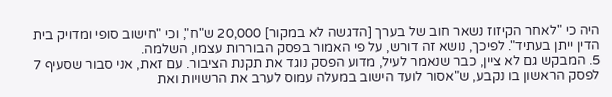היה כי "לאחר הקיזוז נשאר חוב של בערך [הדגשה לא במקור] 20,000 ש"ח", וכי "חישוב סופי ומדויק בית הדין ייתן בעתיד". לפיכך, נושא זה דורש, על פי האמור בפסק הבוררות עצמו, השלמה.
5. המבקש גם לא ציין, כבר שנאמר לעיל, מדוע הפסק נוגד את תקנת הציבור. עם זאת, אני סבור שסעיף 7 לפסק הראשון בו נקבע, ש"אסור לועד הישוב במעלה עמוס לערב את הרשויות ואת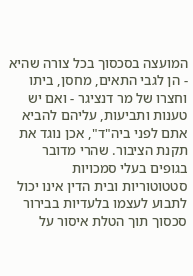המועצה בסכסוך בכל צורה שהיא - הן לגבי התאים, מחסן, ביתו וחצרו של מר דנציגר - ואם יש טענות ותביעות, עליהם להביא אתם לפני ביה"ד", אכן נוגד את תקנת הציבור. שהרי מדובר בגופים בעלי סמכויות סטטוטוריות ובית הדין אינו יכול לתבוע לעצמו בלעדיות בבירור סכסוך תוך הטלת איסור על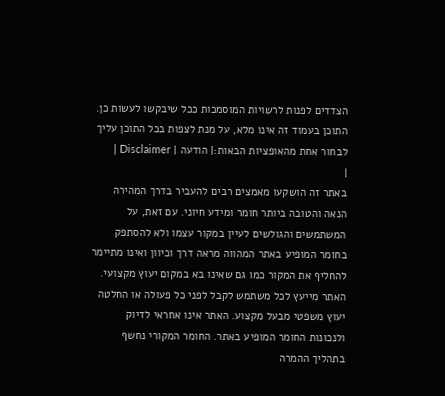הצדדים לפנות לרשויות המוסמכות ככל שיבקשו לעשות כן.
התוכן בעמוד זה אינו מלא, על מנת לצפות בכל התוכן עליך לבחור אחת מהאופציות הבאות:| הודעה | Disclaimer |
|
באתר זה הושקעו מאמצים רבים להעביר בדרך המהירה הנאה והטובה ביותר חומר ומידע חיוני. עם זאת, על המשתמשים והגולשים לעיין במקור עצמו ולא להסתפק בחומר המופיע באתר המהווה מראה דרך וכיוון ואינו מתיימר להחליף את המקור כמו גם שאינו בא במקום יעוץ מקצועי. האתר מייעץ לכל משתמש לקבל לפני כל פעולה או החלטה יעוץ משפטי מבעל מקצוע. האתר אינו אחראי לדיוק ולנכונות החומר המופיע באתר. החומר המקורי נחשף בתהליך ההמרה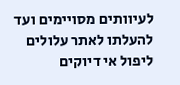לעיוותים מסויימים ועד להעלתו לאתר עלולים ליפול אי דיוקים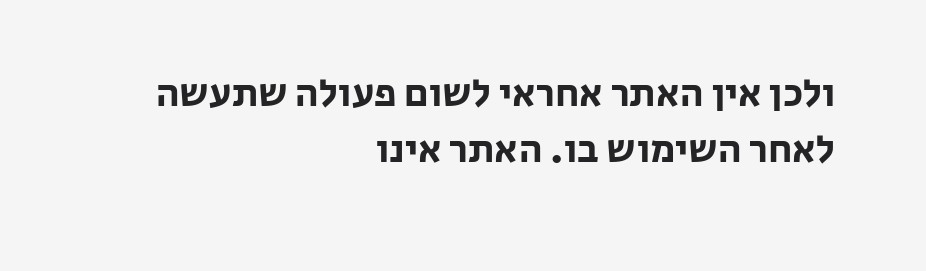ולכן אין האתר אחראי לשום פעולה שתעשה לאחר השימוש בו. האתר אינו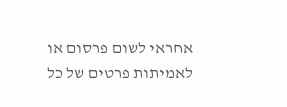אחראי לשום פרסום או לאמיתות פרטים של כל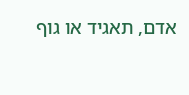אדם, תאגיד או גוף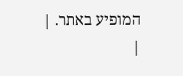המופיע באתר. |
|